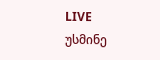LIVE
უსმინე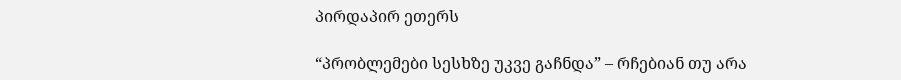პირდაპირ ეთერს

“პრობლემები სესხზე უკვე გაჩნდა” – რჩებიან თუ არა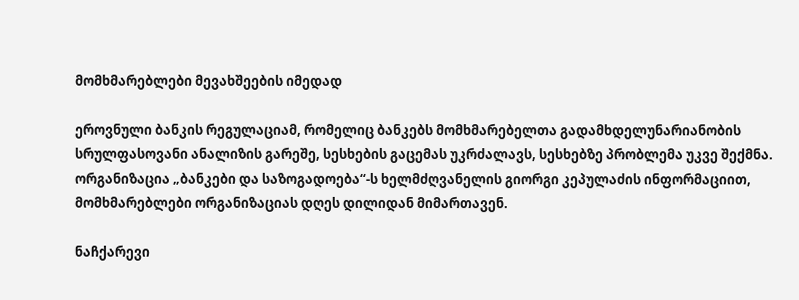მომხმარებლები მევახშეების იმედად

ეროვნული ბანკის რეგულაციამ, რომელიც ბანკებს მომხმარებელთა გადამხდელუნარიანობის სრულფასოვანი ანალიზის გარეშე, სესხების გაცემას უკრძალავს, სესხებზე პრობლემა უკვე შექმნა. ორგანიზაცია „ბანკები და საზოგადოება“-ს ხელმძღვანელის გიორგი კეპულაძის ინფორმაციით, მომხმარებლები ორგანიზაციას დღეს დილიდან მიმართავენ.

ნაჩქარევი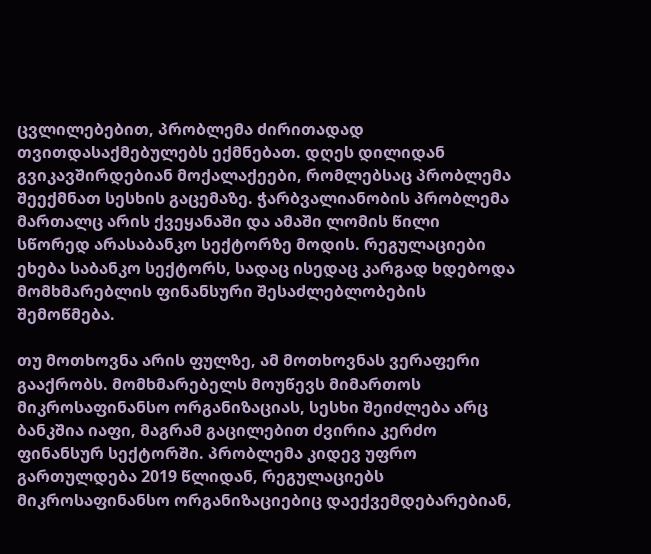ცვლილებებით, პრობლემა ძირითადად თვითდასაქმებულებს ექმნებათ. დღეს დილიდან გვიკავშირდებიან მოქალაქეები, რომლებსაც პრობლემა შეექმნათ სესხის გაცემაზე. ჭარბვალიანობის პრობლემა მართალც არის ქვეყანაში და ამაში ლომის წილი სწორედ არასაბანკო სექტორზე მოდის. რეგულაციები ეხება საბანკო სექტორს, სადაც ისედაც კარგად ხდებოდა მომხმარებლის ფინანსური შესაძლებლობების შემოწმება.

თუ მოთხოვნა არის ფულზე, ამ მოთხოვნას ვერაფერი გააქრობს. მომხმარებელს მოუწევს მიმართოს მიკროსაფინანსო ორგანიზაციას, სესხი შეიძლება არც ბანკშია იაფი, მაგრამ გაცილებით ძვირია კერძო ფინანსურ სექტორში. პრობლემა კიდევ უფრო გართულდება 2019 წლიდან, რეგულაციებს მიკროსაფინანსო ორგანიზაციებიც დაექვემდებარებიან,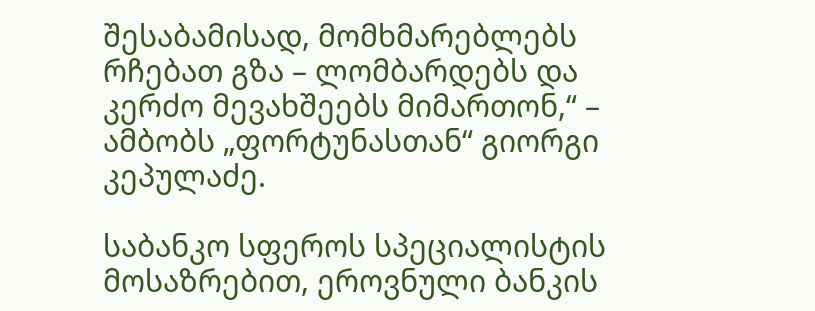შესაბამისად, მომხმარებლებს რჩებათ გზა – ლომბარდებს და კერძო მევახშეებს მიმართონ,“ –  ამბობს „ფორტუნასთან“ გიორგი კეპულაძე.

საბანკო სფეროს სპეციალისტის მოსაზრებით, ეროვნული ბანკის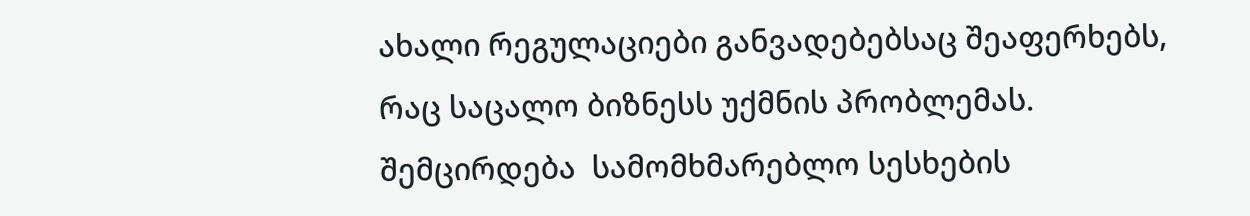ახალი რეგულაციები განვადებებსაც შეაფერხებს, რაც საცალო ბიზნესს უქმნის პრობლემას. შემცირდება  სამომხმარებლო სესხების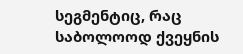სეგმენტიც, რაც საბოლოოდ ქვეყნის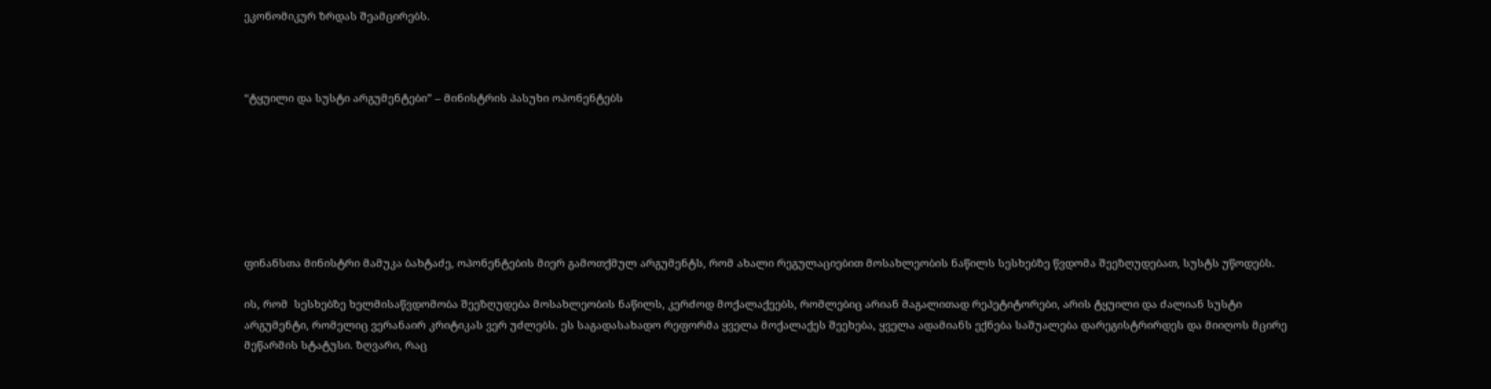ეკონომიკურ ზრდას შეამცირებს.



“ტყუილი და სუსტი არგუმენტები” – მინისტრის პასუხი ოპონენტებს







ფინანსთა მინისტრი მამუკა ბახტაძე, ოპონენტების მიერ გამოთქმულ არგუმენტს, რომ ახალი რეგულაციებით მოსახლეობის ნაწილს სესხებზე წვდომა შეეზღუდებათ, სუსტს უწოდებს.

ის, რომ  სესხებზე ხელმისაწვდომობა შეეზღუდება მოსახლეობის ნაწილს, კერძოდ მოქალაქეებს, რომლებიც არიან მაგალითად რეპეტიტორები, არის ტყუილი და ძალიან სუსტი არგუმენტი, რომელიც ვერანაირ კრიტიკას ვერ უძლებს. ეს საგადასახადო რეფორმა ყველა მოქალაქეს შეეხება, ყველა ადამიანს ექნება საშუალება დარეგისტრირდეს და მიიღოს მცირე მეწარმის სტატუსი. ზღვარი, რაც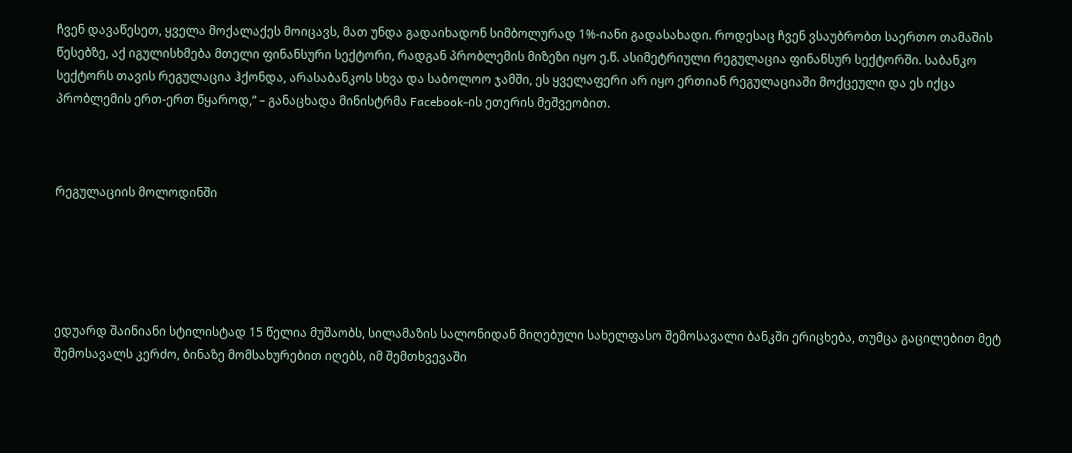ჩვენ დავაწესეთ, ყველა მოქალაქეს მოიცავს, მათ უნდა გადაიხადონ სიმბოლურად 1%-იანი გადასახადი. როდესაც ჩვენ ვსაუბრობთ საერთო თამაშის წესებზე, აქ იგულისხმება მთელი ფინანსური სექტორი, რადგან პრობლემის მიზეზი იყო ე.წ. ასიმეტრიული რეგულაცია ფინანსურ სექტორში. საბანკო სექტორს თავის რეგულაცია ჰქონდა, არასაბანკოს სხვა და საბოლოო ჯამში, ეს ყველაფერი არ იყო ერთიან რეგულაციაში მოქცეული და ეს იქცა პრობლემის ერთ-ერთ წყაროდ,“ – განაცხადა მინისტრმა Facebook-ის ეთერის მეშვეობით.



რეგულაციის მოლოდინში





ედუარდ შაინიანი სტილისტად 15 წელია მუშაობს, სილამაზის სალონიდან მიღებული სახელფასო შემოსავალი ბანკში ერიცხება, თუმცა გაცილებით მეტ შემოსავალს კერძო, ბინაზე მომსახურებით იღებს, იმ შემთხვევაში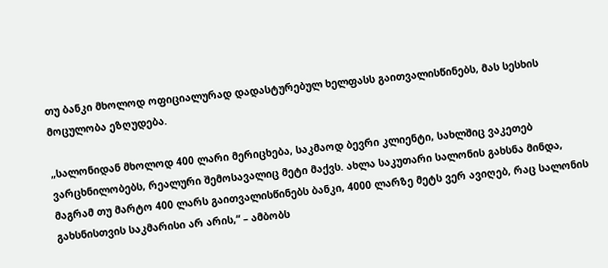თუ ბანკი მხოლოდ ოფიციალურად დადასტურებულ ხელფასს გაითვალისწინებს, მას სესხის მოცულობა ეზღუდება.

„სალონიდან მხოლოდ 400 ლარი მერიცხება, საკმაოდ ბევრი კლიენტი, სახლშიც ვაკეთებ ვარცხნილობებს, რეალური შემოსავალიც მეტი მაქვს. ახლა საკუთარი სალონის გახსნა მინდა, მაგრამ თუ მარტო 400 ლარს გაითვალისწინებს ბანკი, 4000 ლარზე მეტს ვერ ავიღებ, რაც სალონის გახსნისთვის საკმარისი არ არის,“ – ამბობს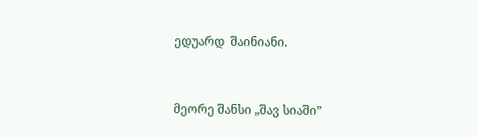ედუარდ  შაინიანი.



მეორე შანსი „შავ სიაში”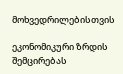მოხვედრილებისთვის

ეკონომიკური ზრდის შემცირებას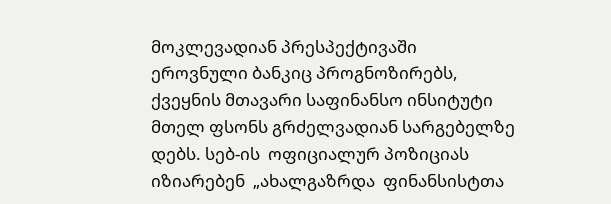მოკლევადიან პრესპექტივაში ეროვნული ბანკიც პროგნოზირებს, ქვეყნის მთავარი საფინანსო ინსიტუტი მთელ ფსონს გრძელვადიან სარგებელზე დებს. სებ-ის  ოფიციალურ პოზიციას იზიარებენ  „ახალგაზრდა  ფინანსისტთა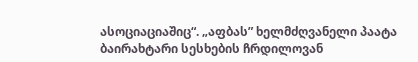ასოციაციაშიც“. „აფბას” ხელმძღვანელი პაატა ბაირახტარი სესხების ჩრდილოვან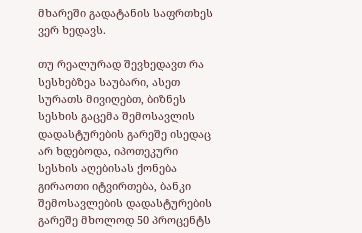მხარეში გადატანის საფრთხეს ვერ ხედავს.

თუ რეალურად შევხედავთ რა სესხებზეა საუბარი, ასეთ სურათს მივიღებთ, ბიზნეს სესხის გაცემა შემოსავლის დადასტურების გარეშე ისედაც არ ხდებოდა, იპოთეკური სესხის აღებისას ქონება გირაოთი იტვირთება, ბანკი შემოსავლების დადასტურების გარეშე მხოლოდ 50 პროცენტს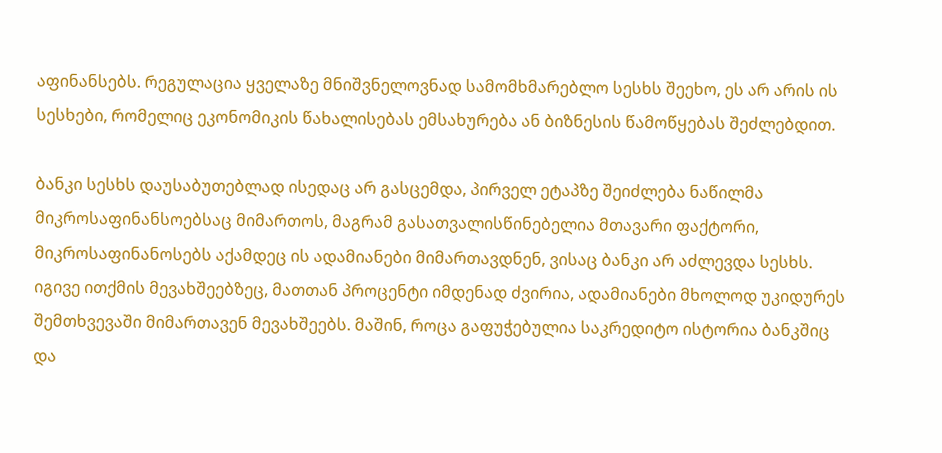აფინანსებს. რეგულაცია ყველაზე მნიშვნელოვნად სამომხმარებლო სესხს შეეხო, ეს არ არის ის სესხები, რომელიც ეკონომიკის წახალისებას ემსახურება ან ბიზნესის წამოწყებას შეძლებდით.

ბანკი სესხს დაუსაბუთებლად ისედაც არ გასცემდა, პირველ ეტაპზე შეიძლება ნაწილმა მიკროსაფინანსოებსაც მიმართოს, მაგრამ გასათვალისწინებელია მთავარი ფაქტორი, მიკროსაფინანოსებს აქამდეც ის ადამიანები მიმართავდნენ, ვისაც ბანკი არ აძლევდა სესხს. იგივე ითქმის მევახშეებზეც, მათთან პროცენტი იმდენად ძვირია, ადამიანები მხოლოდ უკიდურეს შემთხვევაში მიმართავენ მევახშეებს. მაშინ, როცა გაფუჭებულია საკრედიტო ისტორია ბანკშიც და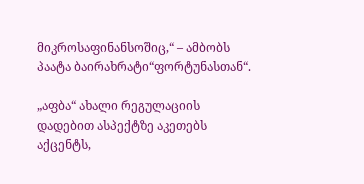მიკროსაფინანსოშიც,“ – ამბობს პაატა ბაირახრატი“ფორტუნასთან“.

„აფბა“ ახალი რეგულაციის დადებით ასპექტზე აკეთებს აქცენტს,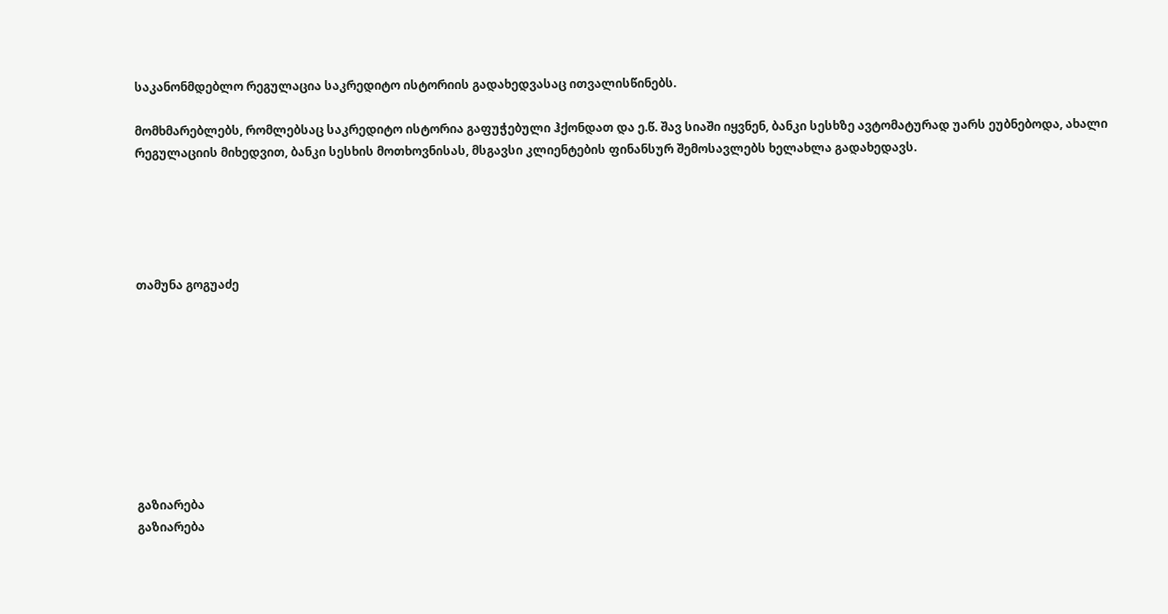საკანონმდებლო რეგულაცია საკრედიტო ისტორიის გადახედვასაც ითვალისწინებს.

მომხმარებლებს, რომლებსაც საკრედიტო ისტორია გაფუჭებული ჰქონდათ და ე.წ. შავ სიაში იყვნენ, ბანკი სესხზე ავტომატურად უარს ეუბნებოდა, ახალი რეგულაციის მიხედვით, ბანკი სესხის მოთხოვნისას, მსგავსი კლიენტების ფინანსურ შემოსავლებს ხელახლა გადახედავს.





თამუნა გოგუაძე









გაზიარება
გაზიარება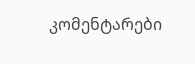კომენტარები